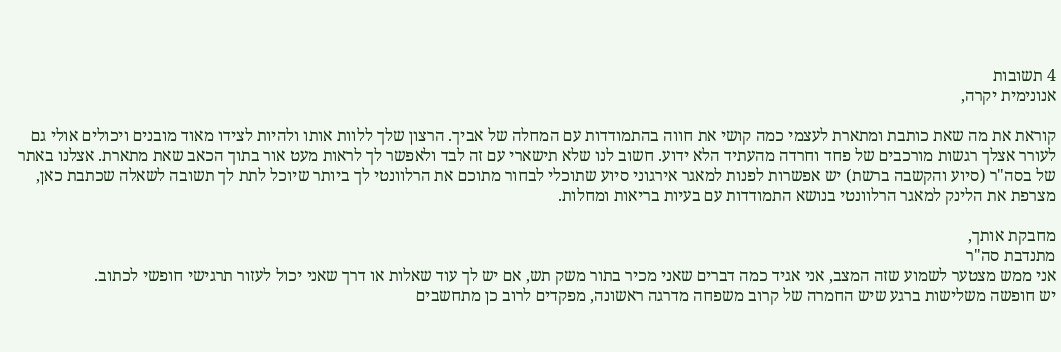4 תשובות
אנונימית יקרה,

קוראת את מה שאת כותבת ומתארת לעצמי כמה קושי את חווה בהתמודדות עם המחלה של אביך. הרצון שלך ללוות אותו ולהיות לצידו מאוד מובנים ויכולים אולי גם לעורר אצלך רגשות מורכבים של פחד וחרדה מהעתיד הלא ידוע. חשוב לנו שלא תישארי עם זה לבד ולאפשר לך לראות מעט אור בתוך הכאב שאת מתארת. אצלנו באתר של בסה"ר (סיוע והקשבה ברשת) יש אפשרות לפנות למאגר אירגוני סיוע שתוכלי לבחור מתוכם את הרלוונטי לך ביותר שיוכל לתת לך תשובה לשאלה שכתבת כאן, מצרפת את הלינק למאגר הרלוונטי בנושא התמודדות עם בעיות בריאות ומחלות.

מחבקת אותך,
מתנדבת סה"ר
אני ממש מצטער לשמוע שזה המצב, אני אגיד כמה דברים שאני מכיר בתור משק תש, אם יש לך עוד שאלות או דרך שאני יכול לעזור תרגישי חופשי לכתוב.
יש חופשה משלישות ברגע שיש החמרה של קרוב משפחה מדרגה ראשונה, מפקדים לרוב כן מתחשבים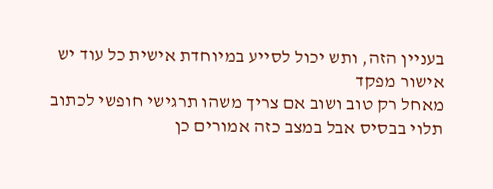בעניין הזה, ותש יכול לסייע במיוחדת אישית כל עוד יש אישור מפקד
מאחל רק טוב ושוב אם צריך משהו תרגישי חופשי לכתוב
תלוי בבסיס אבל במצב כזה אמורים כן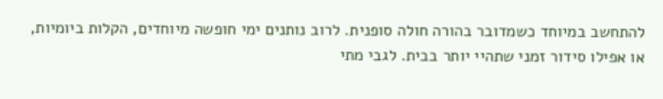להתחשב במיוחד כשמדובר בהורה חולה סופנית. לרוב נותנים ימי חופשה מיוחדים, הקלות ביומיות, או אפילו סידור זמני שתהיי יותר בבית. לגבי מתי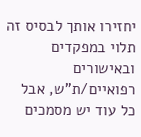יחזירו אותך לבסיס זה תלוי במפקדים ובאישורים רפואיים/ת"ש, אבל כל עוד יש מסמכים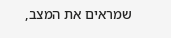שמראים את המצב,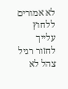לא אמורים ללחוץ עלייך לחזור רגיל
צהל לא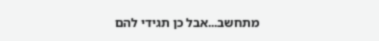מתחשב...אבל כן תגידי להם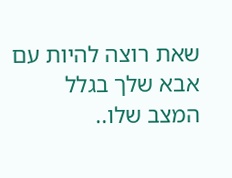שאת רוצה להיות עם אבא שלך בגלל המצב שלו..